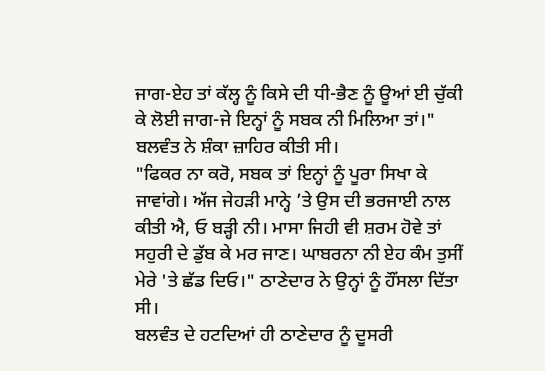ਜਾਗ-ਏਹ ਤਾਂ ਕੱਲ੍ਹ ਨੂੰ ਕਿਸੇ ਦੀ ਧੀ-ਭੈਣ ਨੂੰ ਊਆਂ ਈ ਚੁੱਕੀ ਕੇ ਲੋਈ ਜਾਗ-ਜੇ ਇਨ੍ਹਾਂ ਨੂੰ ਸਬਕ ਨੀ ਮਿਲਿਆ ਤਾਂ।" ਬਲਵੰਤ ਨੇ ਸ਼ੰਕਾ ਜ਼ਾਹਿਰ ਕੀਤੀ ਸੀ।
"ਫਿਕਰ ਨਾ ਕਰੋ, ਸਬਕ ਤਾਂ ਇਨ੍ਹਾਂ ਨੂੰ ਪੂਰਾ ਸਿਖਾ ਕੇ ਜਾਵਾਂਗੇ। ਅੱਜ ਜੇਹੜੀ ਮਾਨ੍ਹੇ ’ਤੇ ਉਸ ਦੀ ਭਰਜਾਈ ਨਾਲ ਕੀਤੀ ਐ, ਓ ਬੜ੍ਹੀ ਨੀ। ਮਾਸਾ ਜਿਹੀ ਵੀ ਸ਼ਰਮ ਹੋਵੇ ਤਾਂ ਸਹੁਰੀ ਦੇ ਡੁੱਬ ਕੇ ਮਰ ਜਾਣ। ਘਾਬਰਨਾ ਨੀ ਏਹ ਕੰਮ ਤੁਸੀਂ ਮੇਰੇ 'ਤੇ ਛੱਡ ਦਿਓ।" ਠਾਣੇਦਾਰ ਨੇ ਉਨ੍ਹਾਂ ਨੂੰ ਹੌਂਸਲਾ ਦਿੱਤਾ ਸੀ।
ਬਲਵੰਤ ਦੇ ਹਟਦਿਆਂ ਹੀ ਠਾਣੇਦਾਰ ਨੂੰ ਦੂਸਰੀ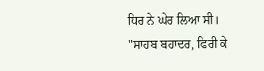ਧਿਰ ਨੇ ਘੇਰ ਲਿਆ ਸੀ।
"ਸਾਹਬ ਬਹਾਦਰ, ਫਿਰੀ ਕੇ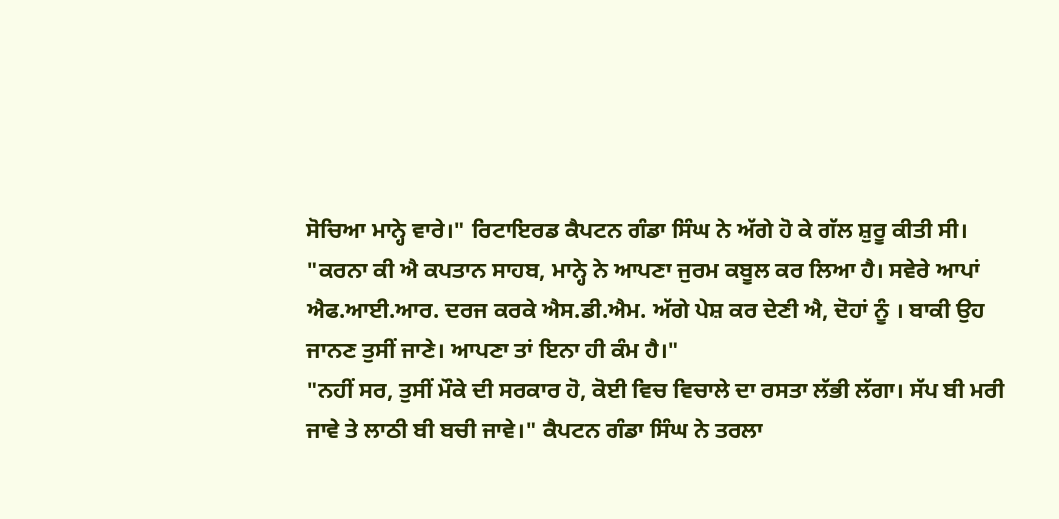ਸੋਚਿਆ ਮਾਨ੍ਹੇ ਵਾਰੇ।" ਰਿਟਾਇਰਡ ਕੈਪਟਨ ਗੰਡਾ ਸਿੰਘ ਨੇ ਅੱਗੇ ਹੋ ਕੇ ਗੱਲ ਸ਼ੁਰੂ ਕੀਤੀ ਸੀ।
"ਕਰਨਾ ਕੀ ਐ ਕਪਤਾਨ ਸਾਹਬ, ਮਾਨ੍ਹੇ ਨੇ ਆਪਣਾ ਜੁਰਮ ਕਬੂਲ ਕਰ ਲਿਆ ਹੈ। ਸਵੇਰੇ ਆਪਾਂ ਐਫ.ਆਈ.ਆਰ. ਦਰਜ ਕਰਕੇ ਐਸ.ਡੀ.ਐਮ. ਅੱਗੇ ਪੇਸ਼ ਕਰ ਦੇਣੀ ਐ, ਦੋਹਾਂ ਨੂੰ । ਬਾਕੀ ਉਹ ਜਾਨਣ ਤੁਸੀਂ ਜਾਣੇ। ਆਪਣਾ ਤਾਂ ਇਨਾ ਹੀ ਕੰਮ ਹੈ।"
"ਨਹੀਂ ਸਰ, ਤੁਸੀਂ ਮੌਕੇ ਦੀ ਸਰਕਾਰ ਹੋ, ਕੋਈ ਵਿਚ ਵਿਚਾਲੇ ਦਾ ਰਸਤਾ ਲੱਭੀ ਲੱਗਾ। ਸੱਪ ਬੀ ਮਰੀ ਜਾਵੇ ਤੇ ਲਾਠੀ ਬੀ ਬਚੀ ਜਾਵੇ।" ਕੈਪਟਨ ਗੰਡਾ ਸਿੰਘ ਨੇ ਤਰਲਾ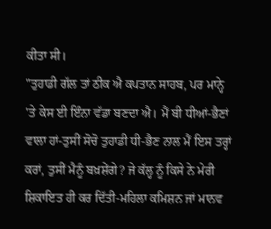ਕੀਤਾ ਸੀ।
"ਤੁਹਾਡੀ ਗੱਲ ਤਾਂ ਠੀਕ ਐ ਕਪਤਾਨ ਸਾਹਬ, ਪਰ ਮਾਨ੍ਹੇ 'ਤੇ ਕੇਸ ਈ ਇੰਨਾ ਵੱਡਾ ਬਣਦਾ ਐ। ਮੈਂ ਬੀ ਧੀਆਂ-ਭੈਣਾਂ ਵਾਲਾ ਹਾਂ-ਤੁਸੀਂ ਸੋਚੋ ਤੁਹਾਡੀ ਧੀ-ਭੈਣ ਨਾਲ ਮੈਂ ਇਸ ਤਰ੍ਹਾਂ ਕਰਾਂ, ਤੁਸੀਂ ਮੈਨੂੰ ਬਖ਼ਸ਼ੇਂਗੇ? ਜੇ ਕੱਲ੍ਹ ਨੂੰ ਕਿਸੇ ਨੇ ਮੇਰੀ ਸ਼ਿਕਾਇਤ ਹੀ ਕਰ ਦਿੱਤੀ-ਮਹਿਲਾ ਕਮਿਸ਼ਨ ਜਾਂ ਮਾਨਵ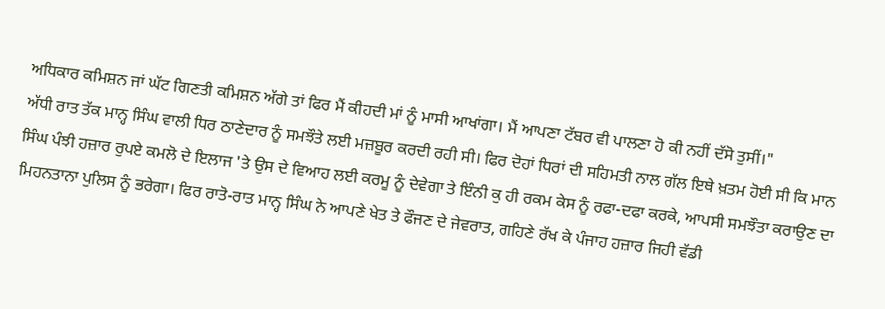ਅਧਿਕਾਰ ਕਮਿਸ਼ਨ ਜਾਂ ਘੱਟ ਗਿਣਤੀ ਕਮਿਸ਼ਨ ਅੱਗੇ ਤਾਂ ਫਿਰ ਮੈਂ ਕੀਹਦੀ ਮਾਂ ਨੂੰ ਮਾਸੀ ਆਖਾਂਗਾ। ਮੈਂ ਆਪਣਾ ਟੱਬਰ ਵੀ ਪਾਲਣਾ ਹੋ ਕੀ ਨਹੀਂ ਦੱਸੋ ਤੁਸੀਂ।"
ਅੱਧੀ ਰਾਤ ਤੱਕ ਮਾਨ੍ਹ ਸਿੰਘ ਵਾਲੀ ਧਿਰ ਠਾਣੇਦਾਰ ਨੂੰ ਸਮਝੌਤੇ ਲਈ ਮਜ਼ਬੂਰ ਕਰਦੀ ਰਹੀ ਸੀ। ਫਿਰ ਦੋਹਾਂ ਧਿਰਾਂ ਦੀ ਸਹਿਮਤੀ ਨਾਲ ਗੱਲ ਇਥੇ ਖ਼ਤਮ ਹੋਈ ਸੀ ਕਿ ਮਾਨ ਸਿੰਘ ਪੰਝੀ ਹਜ਼ਾਰ ਰੁਪਏ ਕਮਲੋ ਦੇ ਇਲਾਜ 'ਤੇ ਉਸ ਦੇ ਵਿਆਹ ਲਈ ਕਰਮੂ ਨੂੰ ਦੇਵੇਗਾ ਤੇ ਇੰਨੀ ਕੁ ਹੀ ਰਕਮ ਕੇਸ ਨੂੰ ਰਫਾ-ਦਫਾ ਕਰਕੇ, ਆਪਸੀ ਸਮਝੌਤਾ ਕਰਾਉਣ ਦਾ ਮਿਹਨਤਾਨਾ ਪੁਲਿਸ ਨੂੰ ਭਰੇਗਾ। ਫਿਰ ਰਾਤੋ-ਰਾਤ ਮਾਨ੍ਹ ਸਿੰਘ ਨੇ ਆਪਣੇ ਖੇਤ ਤੇ ਫੌਜਣ ਦੇ ਜੇਵਰਾਤ, ਗਹਿਣੇ ਰੱਖ ਕੇ ਪੰਜਾਹ ਹਜ਼ਾਰ ਜਿਹੀ ਵੱਡੀ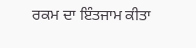ਰਕਮ ਦਾ ਇੰਤਜਾਮ ਕੀਤਾ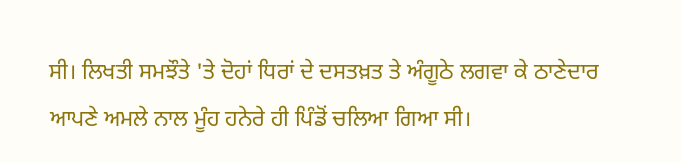ਸੀ। ਲਿਖਤੀ ਸਮਝੌਤੇ 'ਤੇ ਦੋਹਾਂ ਧਿਰਾਂ ਦੇ ਦਸਤਖ਼ਤ ਤੇ ਅੰਗੂਠੇ ਲਗਵਾ ਕੇ ਠਾਣੇਦਾਰ ਆਪਣੇ ਅਮਲੇ ਨਾਲ ਮੂੰਹ ਹਨੇਰੇ ਹੀ ਪਿੰਡੋਂ ਚਲਿਆ ਗਿਆ ਸੀ।